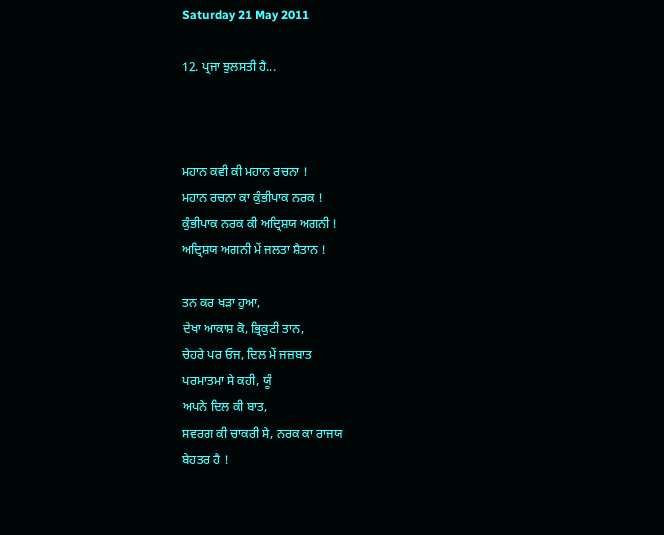Saturday 21 May 2011

12. ਪ੍ਰਜਾ ਝੁਲਸਤੀ ਹੈ...



ਮਹਾਨ ਕਵੀ ਕੀ ਮਹਾਨ ਰਚਨਾ !
ਮਹਾਨ ਰਚਨਾ ਕਾ ਕੁੰਭੀਪਾਕ ਨਰਕ !
ਕੁੰਭੀਪਾਕ ਨਰਕ ਕੀ ਅਦ੍ਰਿਸ਼ਯ ਅਗਨੀ !
ਅਦ੍ਰਿਸ਼ਯ ਅਗਨੀ ਮੇਂ ਜਲਤਾ ਸ਼ੈਤਾਨ !

ਤਨ ਕਰ ਖੜਾ ਹੁਆ,
ਦੇਖਾ ਆਕਾਸ਼ ਕੋ, ਭ੍ਰਿਕੁਟੀ ਤਾਨ,
ਚੇਹਰੇ ਪਰ ਓਜ, ਦਿਲ ਮੇਂ ਜਜ਼ਬਾਤ
ਪਰਮਾਤਮਾ ਸੇ ਕਹੀ, ਯੂੰ
ਅਪਨੇ ਦਿਲ ਕੀ ਬਾਤ,
ਸਵਰਗ ਕੀ ਚਾਕਰੀ ਸੇ, ਨਰਕ ਕਾ ਰਾਜਯ
ਬੇਹਤਰ ਹੈ !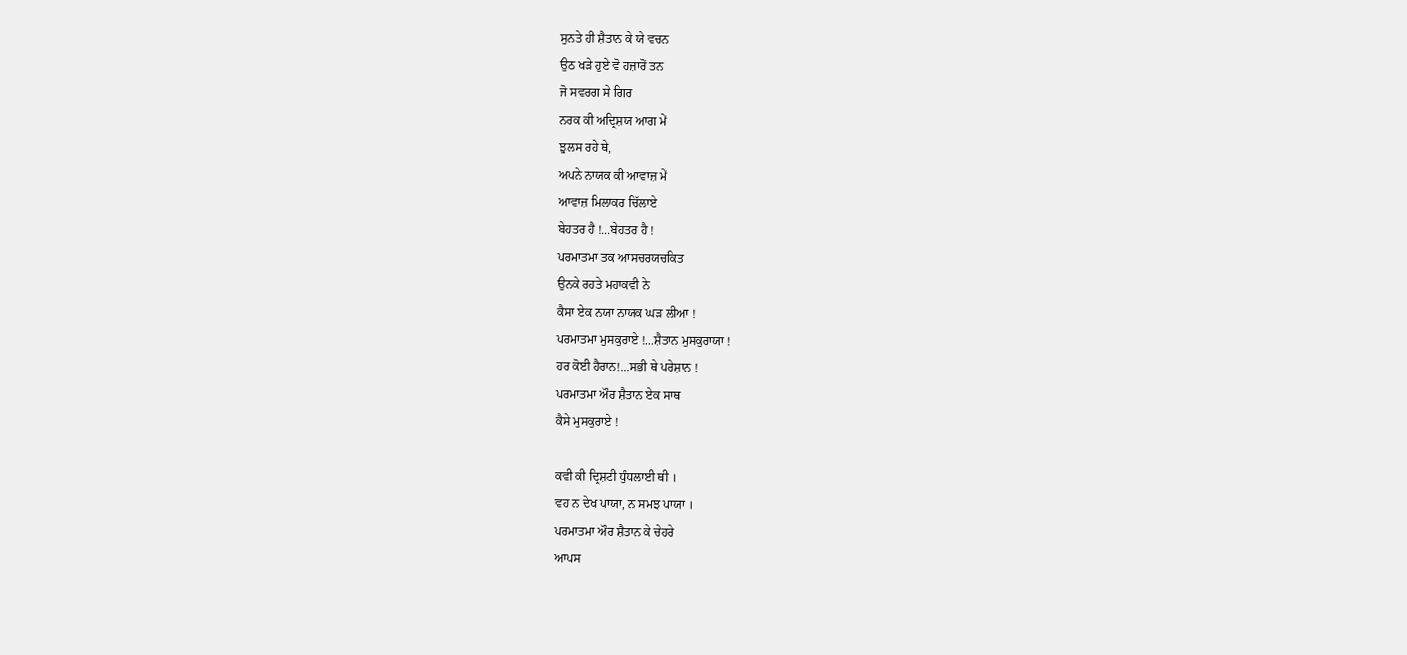ਸੁਨਤੇ ਹੀ ਸ਼ੈਤਾਨ ਕੇ ਯੇ ਵਚਨ
ਉਠ ਖੜੇ ਹੁਏ ਵੋ ਹਜ਼ਾਰੋਂ ਤਨ
ਜੋ ਸਵਰਗ ਸੇ ਗਿਰ
ਨਰਕ ਕੀ ਅਦ੍ਰਿਸ਼ਯ ਆਗ ਮੇਂ
ਝੁਲਸ ਰਹੇ ਥੇ,
ਅਪਨੇ ਨਾਯਕ ਕੀ ਆਵਾਜ਼ ਮੇਂ
ਆਵਾਜ਼ ਮਿਲਾਕਰ ਚਿੱਲਾਏ
ਬੇਹਤਰ ਹੈ !...ਬੇਹਤਰ ਹੈ !
ਪਰਮਾਤਮਾ ਤਕ ਆਸਚਰਯਚਕਿਤ
ਉਨਕੇ ਰਹਤੇ ਮਹਾਕਵੀ ਨੇ
ਕੈਸਾ ਏਕ ਨਯਾ ਨਾਯਕ ਘੜ ਲੀਆ !
ਪਰਮਾਤਮਾ ਮੁਸਕੁਰਾਏ !...ਸ਼ੈਤਾਨ ਮੁਸਕੁਰਾਯਾ !
ਹਰ ਕੋਈ ਹੈਰਾਨ!...ਸਭੀ ਥੇ ਪਰੇਸ਼ਾਨ !
ਪਰਮਾਤਮਾ ਔਰ ਸ਼ੈਤਾਨ ਏਕ ਸਾਥ
ਕੈਸੇ ਮੁਸਕੁਰਾਏ !

ਕਵੀ ਕੀ ਦ੍ਰਿਸ਼ਟੀ ਧੁੰਧਲਾਈ ਥੀ ।
ਵਹ ਨ ਦੇਖ ਪਾਯਾ, ਨ ਸਮਝ ਪਾਯਾ ।
ਪਰਮਾਤਮਾ ਔਰ ਸ਼ੈਤਾਨ ਕੇ ਚੇਹਰੇ
ਆਪਸ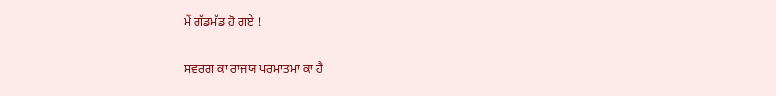ਮੇਂ ਗੱਡਮੱਡ ਹੋ ਗਏ !

ਸਵਰਗ ਕਾ ਰਾਜਯ ਪਰਮਾਤਮਾ ਕਾ ਹੈ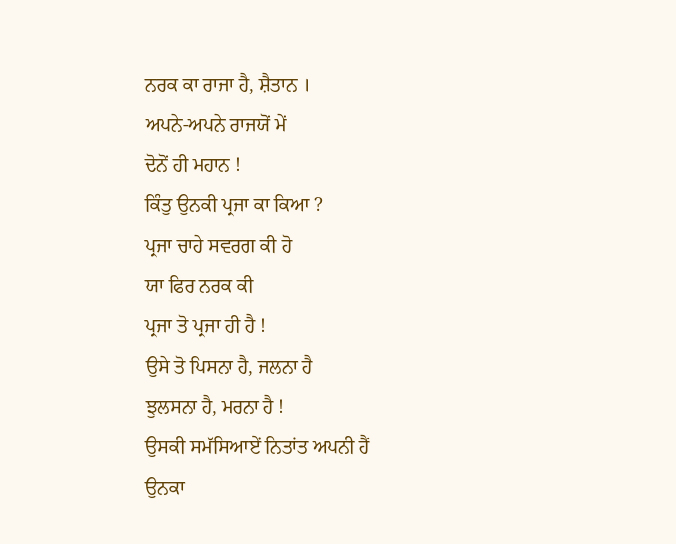ਨਰਕ ਕਾ ਰਾਜਾ ਹੈ, ਸ਼ੈਤਾਨ ।
ਅਪਨੇ-ਅਪਨੇ ਰਾਜਯੋਂ ਮੇਂ
ਦੋਨੋਂ ਹੀ ਮਹਾਨ !
ਕਿੰਤੁ ਉਨਕੀ ਪ੍ਰਜਾ ਕਾ ਕਿਆ ?
ਪ੍ਰਜਾ ਚਾਹੇ ਸਵਰਗ ਕੀ ਹੋ
ਯਾ ਫਿਰ ਨਰਕ ਕੀ
ਪ੍ਰਜਾ ਤੋ ਪ੍ਰਜਾ ਹੀ ਹੈ !
ਉਸੇ ਤੋ ਪਿਸਨਾ ਹੈ, ਜਲਨਾ ਹੈ
ਝੁਲਸਨਾ ਹੈ, ਮਰਨਾ ਹੈ !
ਉਸਕੀ ਸਮੱਸਿਆਏਂ ਨਿਤਾਂਤ ਅਪਨੀ ਹੈਂ
ਉਨਕਾ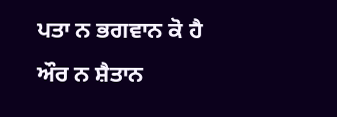ਪਤਾ ਨ ਭਗਵਾਨ ਕੋ ਹੈ
ਔਰ ਨ ਸ਼ੈਤਾਨ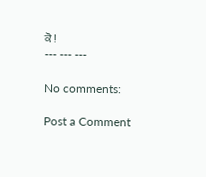ਕੋ !
--- --- ---

No comments:

Post a Comment